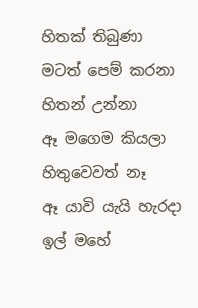හිතක් තිබුණා
මටත් පෙම් කරනා
හිතන් උන්නා
ඈ මගෙම කියලා
හිතුවෙවත් නෑ
ඈ යාවි යැයි හැරදා
ඉල් මහේ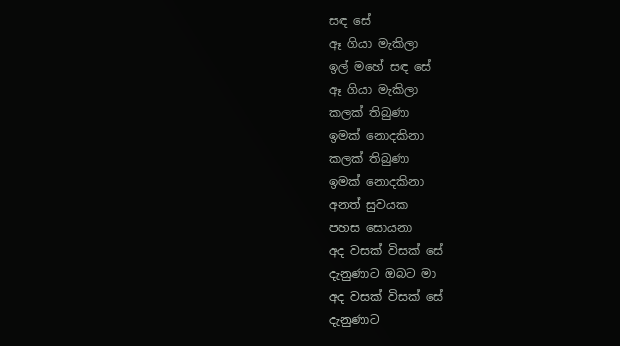සඳ සේ
ඈ ගියා මැකිලා
ඉල් මහේ සඳ සේ
ඈ ගියා මැකිලා
කලක් තිබුණා
ඉමක් නොදකිනා
කලක් තිබුණා
ඉමක් නොදකිනා
අනත් සුවයක
පහස සොයනා
අද වසක් විසක් සේ
දැනුණාට ඔබට මා
අද වසක් විසක් සේ
දැනුණාට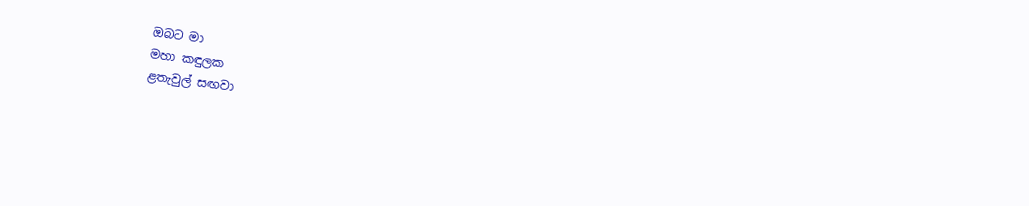ඔබට මා
මහා කඳුලක
ළතැවුල් සඟවා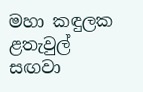මහා කඳුලක
ළතැවුල් සඟවා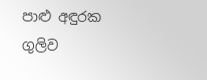පාළු අඳුරක
ගුලිව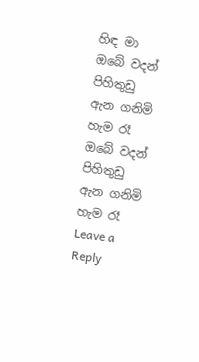හිඳ මා
ඔබේ වදන් පිහිතුඩු
ඇන ගනිමි හැම රෑ
ඔබේ වදන් පිහිතුඩු
ඇන ගනිමි හැම රෑ
Leave a Reply